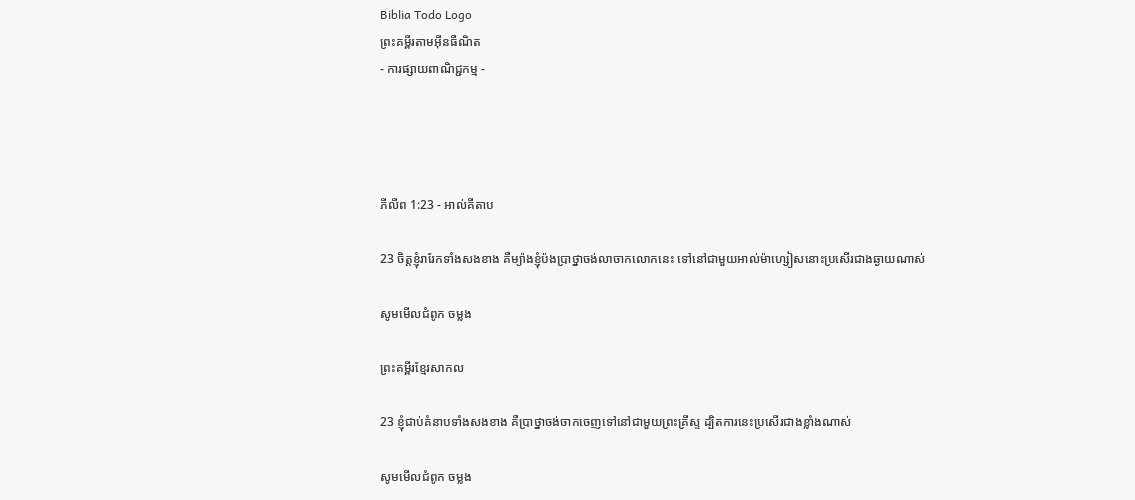Biblia Todo Logo
ព្រះគម្ពីរតាមអ៊ីនធឺណិត
- ការផ្សាយពាណិជ្ជកម្ម -




ភីលីព 1:23 - អាល់គីតាប

23 ចិត្ដខ្ញុំរារែកទាំងសងខាង គឺម្យ៉ាងខ្ញុំប៉ង‌ប្រាថ្នាចង់លាចាកលោកនេះ ទៅនៅជាមួយអាល់ម៉ា‌ហ្សៀសនោះប្រសើរជាងឆ្ងាយណាស់

សូមមើលជំពូក ចម្លង

ព្រះគម្ពីរខ្មែរសាកល

23 ខ្ញុំជាប់គំនាបទាំងសងខាង គឺប្រាថ្នាចង់ចាកចេញទៅនៅជាមួយព្រះគ្រីស្ទ ដ្បិតការនេះប្រសើរជាងខ្លាំងណាស់

សូមមើលជំពូក ចម្លង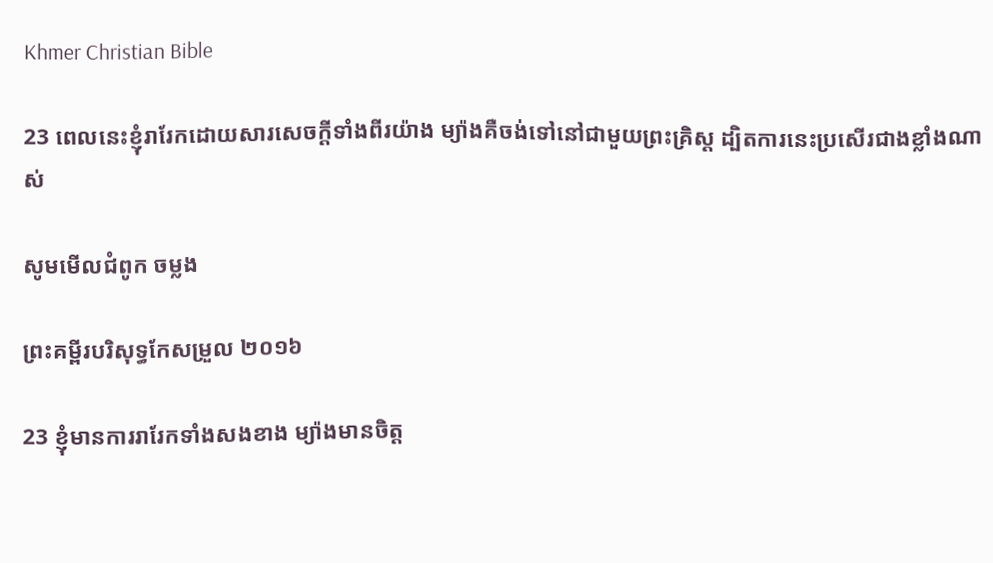Khmer Christian Bible

23 ពេលនេះខ្ញុំរារែកដោយសារសេចក្ដីទាំងពីរយ៉ាង ម្យ៉ាងគឺចង់ទៅនៅជាមួយព្រះគ្រិស្ដ ដ្បិតការនេះប្រសើរជាងខ្លាំងណាស់

សូមមើលជំពូក ចម្លង

ព្រះគម្ពីរបរិសុទ្ធកែសម្រួល ២០១៦

23 ខ្ញុំមានការរារែកទាំងសងខាង ម្យ៉ាងមានចិត្ត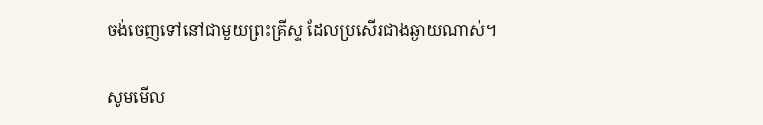ចង់ចេញទៅនៅជាមួយព្រះ‌គ្រីស្ទ ដែលប្រសើរជាងឆ្ងាយណាស់។

សូមមើល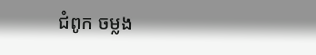ជំពូក ចម្លង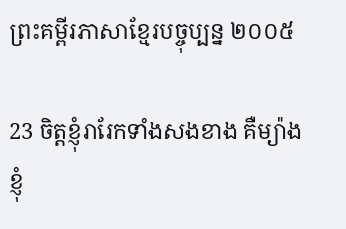ព្រះគម្ពីរភាសាខ្មែរបច្ចុប្បន្ន ២០០៥

23 ចិត្តខ្ញុំរារែកទាំងសងខាង គឺម្យ៉ាង ខ្ញុំ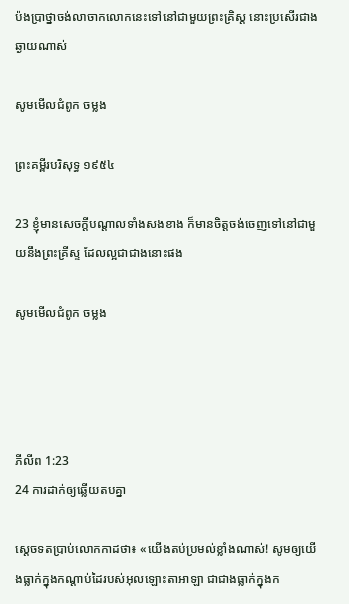ប៉ង‌ប្រាថ្នាចង់លាចាកលោកនេះទៅនៅជាមួយព្រះ‌គ្រិស្ត នោះប្រសើរជាងឆ្ងាយណាស់

សូមមើលជំពូក ចម្លង

ព្រះគម្ពីរបរិសុទ្ធ ១៩៥៤

23 ខ្ញុំមានសេចក្ដីបណ្តាលទាំងសងខាង ក៏មានចិត្តចង់ចេញទៅនៅជាមួយនឹងព្រះ‌គ្រីស្ទ ដែលល្អជាជាងនោះផង

សូមមើលជំពូក ចម្លង




ភីលីព 1:23
24 ការដាក់ឲ្យឆ្លើយតបគ្នា

ស្តេចទតប្រាប់លោកកាដថា៖ «យើងតប់‌ប្រមល់ខ្លាំងណាស់! សូមឲ្យយើងធ្លាក់ក្នុងកណ្ដាប់ដៃរបស់អុលឡោះ‌តាអាឡា ជាជាងធ្លាក់ក្នុងក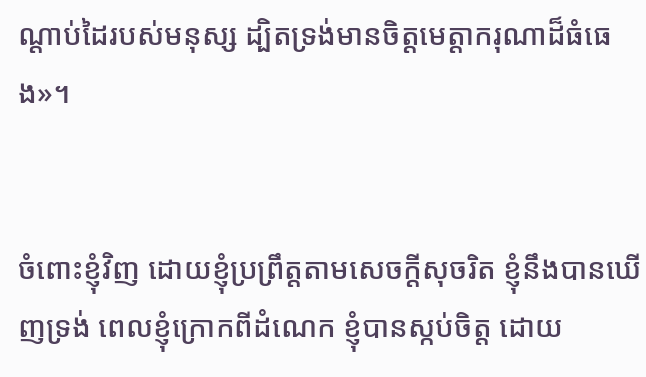ណ្តាប់ដៃរបស់មនុស្ស ដ្បិតទ្រង់មានចិត្តមេត្តា‌ករុណាដ៏ធំធេង»។


ចំពោះខ្ញុំវិញ ដោយខ្ញុំប្រព្រឹត្តតាមសេចក្ដីសុចរិត ខ្ញុំនឹងបានឃើញទ្រង់ ពេលខ្ញុំក្រោកពីដំណេក ខ្ញុំបានស្កប់ចិត្ត ដោយ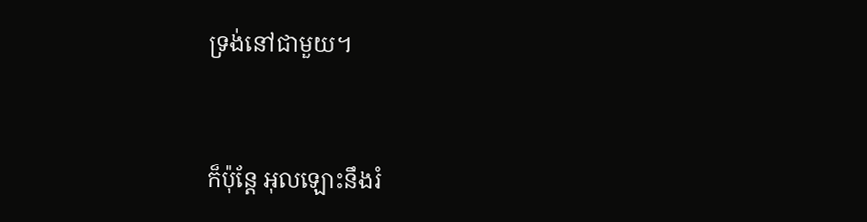ទ្រង់នៅជាមួយ។


ក៏ប៉ុន្តែ អុលឡោះនឹងរំ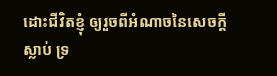ដោះជីវិតខ្ញុំ ឲ្យរួចពីអំណាចនៃសេចក្ដីស្លាប់ ទ្រ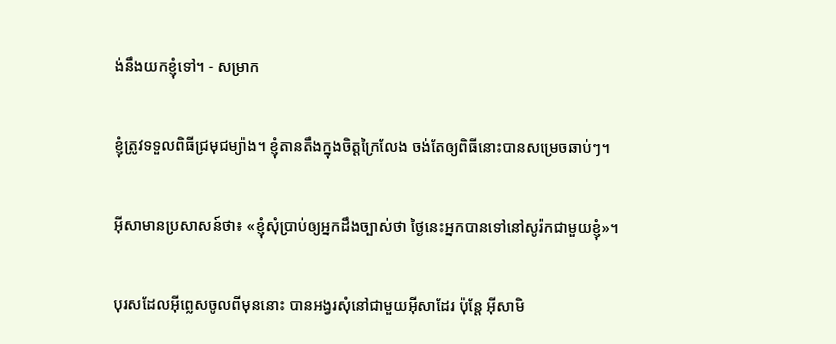ង់នឹងយកខ្ញុំទៅ។ - សម្រាក


ខ្ញុំត្រូវទទួលពិធីជ្រមុជម្យ៉ាង។ ខ្ញុំតាន‌តឹងក្នុងចិត្ដក្រៃ‌លែង ចង់តែឲ្យពិធីនោះបានសម្រេចឆាប់ៗ។


អ៊ីសាមានប្រសាសន៍ថា៖ «ខ្ញុំសុំប្រាប់ឲ្យអ្នកដឹងច្បាស់ថា ថ្ងៃនេះអ្នកបានទៅនៅសូរ៉កជាមួយខ្ញុំ»។


បុរសដែលអ៊ីព្លេសចូលពីមុននោះ បានអង្វរសុំនៅជាមួយអ៊ីសាដែរ ប៉ុន្តែ អ៊ីសាមិ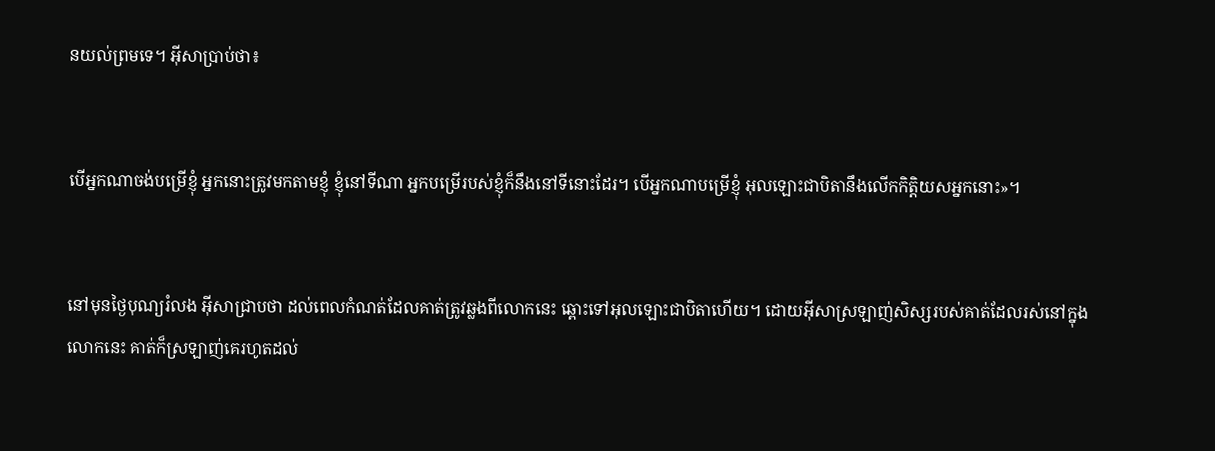នយល់ព្រមទេ។ អ៊ីសាប្រាប់ថា៖


បើអ្នកណាចង់បម្រើខ្ញុំ អ្នកនោះត្រូវមកតាមខ្ញុំ ខ្ញុំនៅទីណា អ្នកបម្រើរបស់ខ្ញុំក៏នឹងនៅទីនោះដែរ។ បើអ្នកណាបម្រើខ្ញុំ អុលឡោះជាបិតានឹងលើកកិត្ដិយសអ្នកនោះ»។


នៅមុនថ្ងៃបុណ្យរំលង អ៊ីសាជ្រាបថា ដល់ពេលកំណត់ដែលគាត់ត្រូវឆ្លងពីលោកនេះ ឆ្ពោះទៅអុលឡោះជាបិតាហើយ។ ដោយអ៊ីសាស្រឡាញ់សិស្សរបស់គាត់ដែលរស់នៅក្នុងលោកនេះ គាត់ក៏ស្រឡាញ់គេរហូតដល់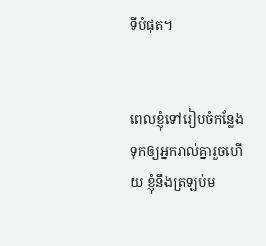ទីបំផុត។


ពេលខ្ញុំទៅរៀប‌ចំកន្លែងទុកឲ្យអ្នករាល់គ្នារួចហើយ ខ្ញុំនឹងត្រឡប់ម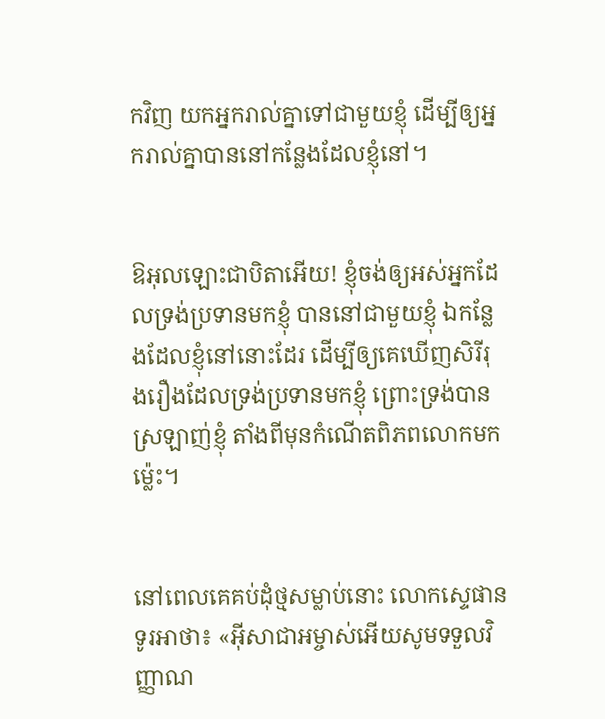កវិញ យកអ្នករាល់គ្នាទៅជាមួយខ្ញុំ ដើម្បីឲ្យអ្នករាល់គ្នាបាននៅកន្លែងដែលខ្ញុំនៅ។


ឱអុលឡោះជាបិតាអើយ! ខ្ញុំចង់ឲ្យអស់អ្នកដែលទ្រង់ប្រទានមកខ្ញុំ បាននៅជាមួយខ្ញុំ ឯកន្លែងដែលខ្ញុំនៅនោះដែរ ដើម្បីឲ្យគេឃើញសិរី‌រុង‌រឿងដែលទ្រង់ប្រទានមកខ្ញុំ ព្រោះទ្រង់បានស្រឡាញ់ខ្ញុំ តាំងពីមុនកំណើតពិភពលោកមកម៉្លេះ។


នៅពេលគេគប់ដុំថ្មសម្លាប់នោះ លោកស្ទេផានទូរអាថា៖ «អ៊ីសា‌ជាអម្ចាស់អើយសូមទទួលវិញ្ញាណ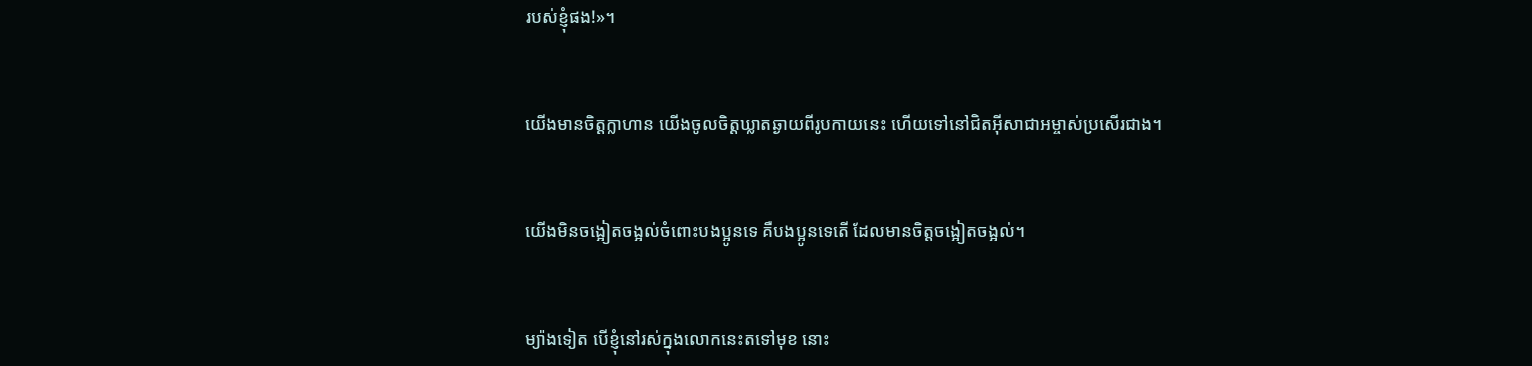របស់ខ្ញុំផង!»។


យើងមានចិត្ដក្លា‌ហាន យើងចូលចិត្ដឃ្លាតឆ្ងាយពីរូបកាយនេះ ហើយទៅនៅជិតអ៊ីសា‌ជាអម្ចាស់ប្រសើរជាង។


យើងមិនចង្អៀត‌ចង្អល់ចំពោះបងប្អូនទេ គឺបងប្អូនទេតើ ដែលមានចិត្ដចង្អៀត‌ចង្អល់។


ម្យ៉ាងទៀត បើខ្ញុំនៅរស់ក្នុងលោកនេះតទៅមុខ នោះ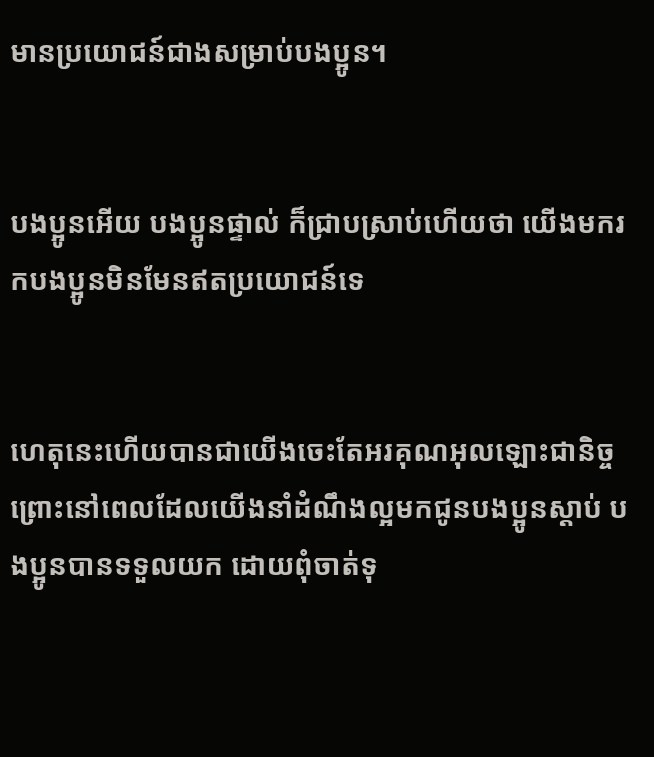មានប្រយោជន៍ជាងសម្រាប់បងប្អូន។


បងប្អូនអើយ បងប្អូនផ្ទាល់ ក៏ជ្រាបស្រាប់ហើយថា យើងមករកបងប្អូនមិនមែនឥតប្រយោជន៍ទេ


ហេតុនេះហើយបានជាយើងចេះតែអរគុណអុលឡោះជា‌និច្ច ព្រោះនៅពេលដែលយើងនាំដំណឹង‌ល្អមកជូនបងប្អូនស្ដាប់ បងប្អូនបានទទួលយក ដោយពុំចាត់ទុ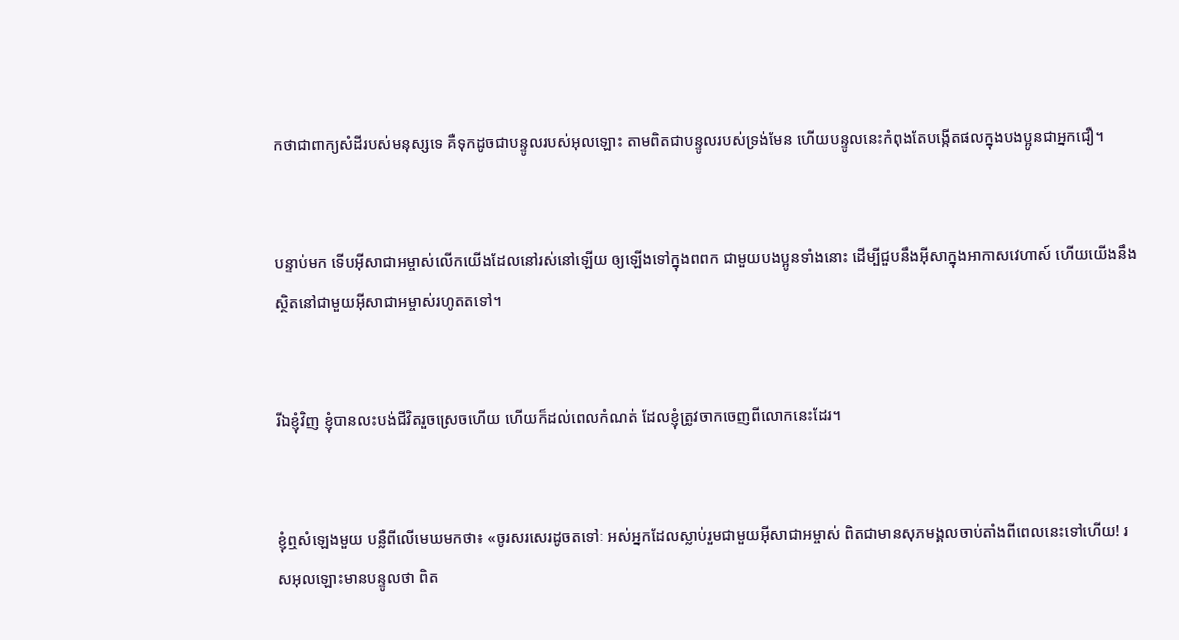កថាជាពាក្យសំដីរបស់មនុស្សទេ គឺទុកដូចជាបន្ទូលរបស់អុលឡោះ តាមពិតជាបន្ទូលរបស់ទ្រង់មែន ហើយបន្ទូលនេះកំពុងតែបង្កើតផលក្នុងបងប្អូនជាអ្នកជឿ។


បន្ទាប់មក ទើបអ៊ីសា‌ជាអម្ចាស់លើកយើងដែលនៅរស់នៅឡើយ ឲ្យឡើងទៅក្នុងពពក ជាមួយបងប្អូនទាំងនោះ ដើម្បីជួបនឹងអ៊ីសាក្នុងអាកាសវេហាស៍ ហើយយើងនឹងស្ថិតនៅជាមួយអ៊ីសា‌ជាអម្ចាស់រហូតតទៅ។


រីឯខ្ញុំវិញ ខ្ញុំបានលះបង់ជីវិតរួចស្រេចហើយ ហើយក៏ដល់ពេលកំណត់ ដែលខ្ញុំត្រូវចាកចេញពីលោកនេះដែរ។


ខ្ញុំឮសំឡេងមួយ បន្លឺពីលើមេឃមកថា៖ «ចូរសរសេរដូចតទៅៈ អស់អ្នកដែលស្លាប់រួមជាមួយអ៊ីសា‌ជាអម្ចាស់ ពិតជាមានសុភមង្គលចាប់តាំងពីពេលនេះទៅហើយ! រស‌អុលឡោះមានបន្ទូលថា ពិត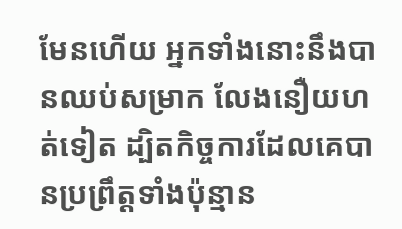មែនហើយ អ្នកទាំងនោះនឹងបានឈប់សម្រាក លែងនឿយ‌ហត់ទៀត ដ្បិតកិច្ចការដែលគេបានប្រព្រឹត្ដទាំងប៉ុន្មាន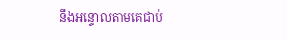នឹងអន្ទោលតាមគេជាប់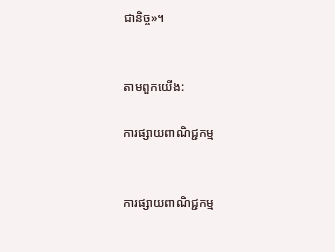ជា‌និច្ច»។


តាមពួកយើង:

ការផ្សាយពាណិជ្ជកម្ម


ការផ្សាយពាណិជ្ជកម្ម